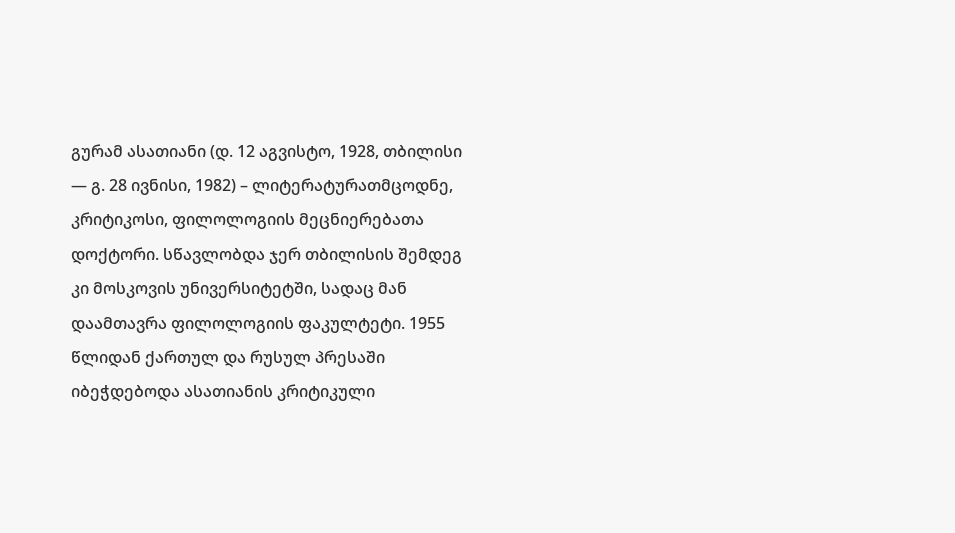გურამ ასათიანი (დ. 12 აგვისტო, 1928, თბილისი — გ. 28 ივნისი, 1982) – ლიტერატურათმცოდნე, კრიტიკოსი, ფილოლოგიის მეცნიერებათა დოქტორი. სწავლობდა ჯერ თბილისის შემდეგ კი მოსკოვის უნივერსიტეტში, სადაც მან დაამთავრა ფილოლოგიის ფაკულტეტი. 1955 წლიდან ქართულ და რუსულ პრესაში იბეჭდებოდა ასათიანის კრიტიკული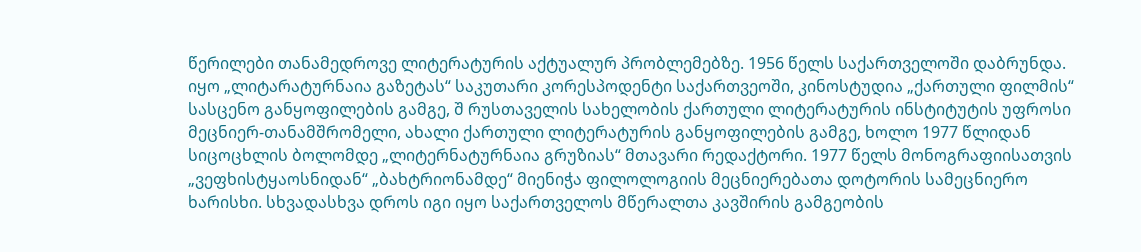წერილები თანამედროვე ლიტერატურის აქტუალურ პრობლემებზე. 1956 წელს საქართველოში დაბრუნდა. იყო „ლიტარატურნაია გაზეტას“ საკუთარი კორესპოდენტი საქართვეოში, კინოსტუდია „ქართული ფილმის“ სასცენო განყოფილების გამგე, შ რუსთაველის სახელობის ქართული ლიტერატურის ინსტიტუტის უფროსი მეცნიერ-თანამშრომელი, ახალი ქართული ლიტერატურის განყოფილების გამგე, ხოლო 1977 წლიდან სიცოცხლის ბოლომდე „ლიტერნატურნაია გრუზიას“ მთავარი რედაქტორი. 1977 წელს მონოგრაფიისათვის „ვეფხისტყაოსნიდან“ „ბახტრიონამდე“ მიენიჭა ფილოლოგიის მეცნიერებათა დოტორის სამეცნიერო ხარისხი. სხვადასხვა დროს იგი იყო საქართველოს მწერალთა კავშირის გამგეობის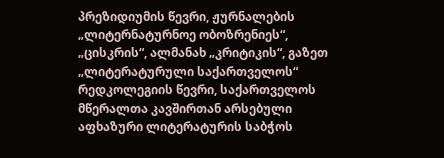პრეზიდიუმის წევრი, ჟურნალების „ლიტერნატურნოე ობოზრენიეს“, „ცისკრის“, ალმანახ „კრიტიკის“, გაზეთ „ლიტერატურული საქართველოს“ რედკოლეგიის წევრი, საქართველოს მწერალთა კავშირთან არსებული აფხაზური ლიტერატურის საბჭოს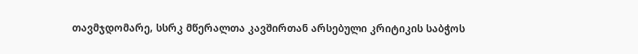თავმჯდომარე, სსრკ მწერალთა კავშირთან არსებული კრიტიკის საბჭოს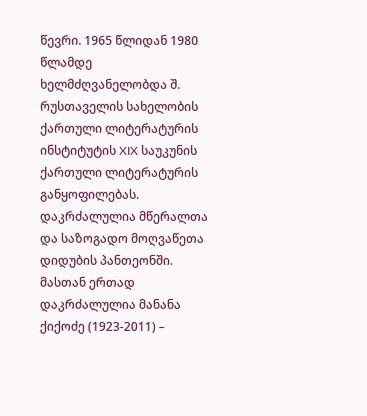წევრი. 1965 წლიდან 1980 წლამდე ხელმძღვანელობდა შ. რუსთაველის სახელობის ქართული ლიტერატურის ინსტიტუტის XIX საუკუნის ქართული ლიტერატურის განყოფილებას. დაკრძალულია მწერალთა და საზოგადო მოღვაწეთა დიდუბის პანთეონში. მასთან ერთად დაკრძალულია მანანა ქიქოძე (1923-2011) –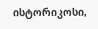ისტორიკოსი,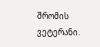შრომის ვეტერანი.